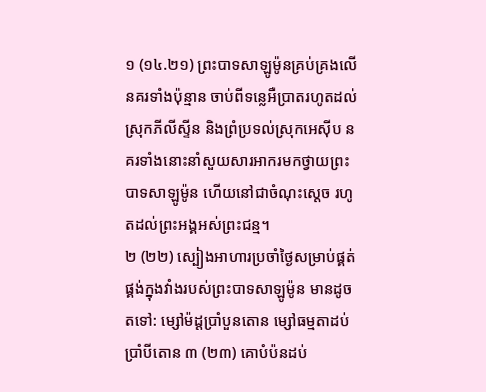១ (១៤.២១) ព្រះបាទសាឡូម៉ូនគ្រប់គ្រងលើនគរទាំងប៉ុន្មាន ចាប់ពីទន្លេអឺប្រាតរហូតដល់ស្រុកភីលីស្ទីន និងព្រំប្រទល់ស្រុកអេស៊ីប នគរទាំងនោះនាំសួយសារអាករមកថ្វាយព្រះបាទសាឡូម៉ូន ហើយនៅជាចំណុះស្តេច រហូតដល់ព្រះអង្គអស់ព្រះជន្ម។
២ (២២) ស្បៀងអាហារប្រចាំថ្ងៃសម្រាប់ផ្គត់ផ្គង់ក្នុងវាំងរបស់ព្រះបាទសាឡូម៉ូន មានដូចតទៅ: ម្សៅម៉ដ្តប្រាំបួនតោន ម្សៅធម្មតាដប់ប្រាំបីតោន ៣ (២៣) គោបំប៉នដប់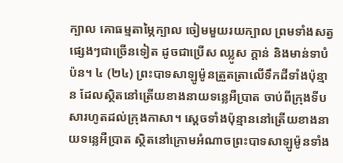ក្បាល គោធម្មតាម្ភៃក្បាល ចៀមមួយរយក្បាល ព្រមទាំងសត្វផ្សេងៗជាច្រើនទៀត ដូចជាប្រើស ឈ្លូស ក្តាន់ និងមាន់ទាបំប៉ន។ ៤ (២៤) ព្រះបាទសាឡូម៉ូនត្រួតត្រាលើទឹកដីទាំងប៉ុន្មាន ដែលស្ថិតនៅត្រើយខាងនាយទន្លេអឺប្រាត ចាប់ពីក្រុងទីបសារហូតដល់ក្រុងកាសា។ ស្តេចទាំងប៉ុន្មាននៅត្រើយខាងនាយទន្លេអឺប្រាត ស្ថិតនៅក្រោមអំណាចព្រះបាទសាឡូម៉ូនទាំង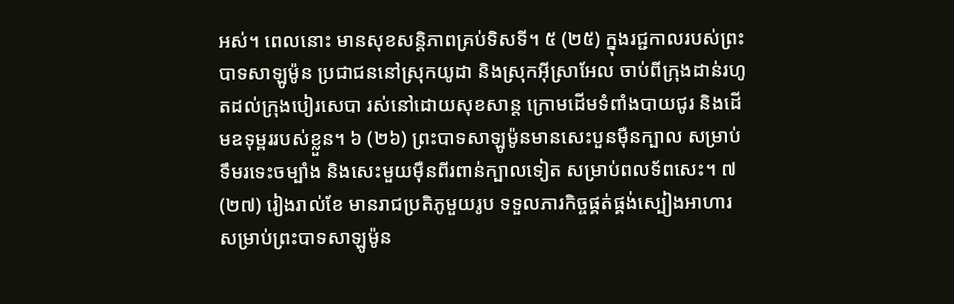អស់។ ពេលនោះ មានសុខសន្តិភាពគ្រប់ទិសទី។ ៥ (២៥) ក្នុងរជ្ជកាលរបស់ព្រះបាទសាឡូម៉ូន ប្រជាជននៅស្រុកយូដា និងស្រុកអ៊ីស្រាអែល ចាប់ពីក្រុងដាន់រហូតដល់ក្រុងបៀរសេបា រស់នៅដោយសុខសាន្ត ក្រោមដើមទំពាំងបាយជូរ និងដើមឧទុម្ពររបស់ខ្លួន។ ៦ (២៦) ព្រះបាទសាឡូម៉ូនមានសេះបួនម៉ឺនក្បាល សម្រាប់ទឹមរទេះចម្បាំង និងសេះមួយម៉ឺនពីរពាន់ក្បាលទៀត សម្រាប់ពលទ័ពសេះ។ ៧ (២៧) រៀងរាល់ខែ មានរាជប្រតិភូមួយរូប ទទួលភារកិច្ចផ្គត់ផ្គង់ស្បៀងអាហារ សម្រាប់ព្រះបាទសាឡូម៉ូន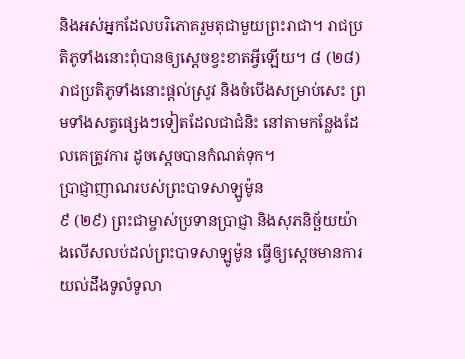និងអស់អ្នកដែលបរិភោគរួមតុជាមួយព្រះរាជា។ រាជប្រតិភូទាំងនោះពុំបានឲ្យស្តេចខ្វះខាតអ្វីឡើយ។ ៨ (២៨) រាជប្រតិភូទាំងនោះផ្តល់ស្រូវ និងចំបើងសម្រាប់សេះ ព្រមទាំងសត្វផ្សេងៗទៀតដែលជាជំនិះ នៅតាមកន្លែងដែលគេត្រូវការ ដូចស្តេចបានកំណត់ទុក។
ប្រាជ្ញាញាណរបស់ព្រះបាទសាឡូម៉ូន
៩ (២៩) ព្រះជាម្ចាស់ប្រទានប្រាជ្ញា និងសុភនិច្ឆ័យយ៉ាងលើសលប់ដល់ព្រះបាទសាឡូម៉ូន ធ្វើឲ្យស្តេចមានការយល់ដឹងទូលំទូលា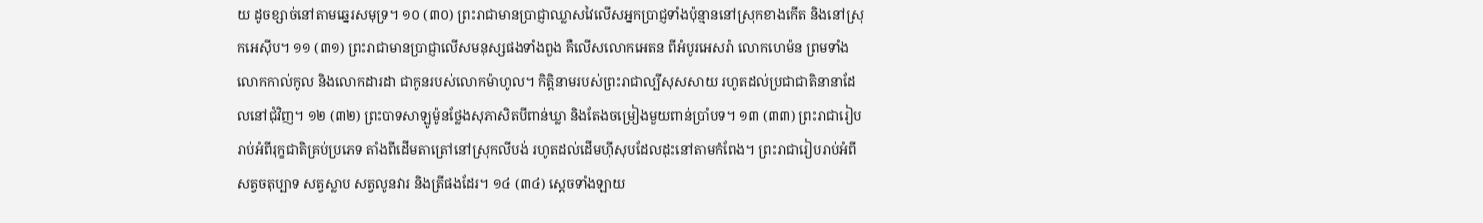យ ដូចខ្សាច់នៅតាមឆ្នេរសមុទ្រ។ ១០ (៣០) ព្រះរាជាមានប្រាជ្ញាឈ្លាសវៃលើសអ្នកប្រាជ្ញទាំងប៉ុន្មាននៅស្រុកខាងកើត និងនៅស្រុកអេស៊ីប។ ១១ (៣១) ព្រះរាជាមានប្រាជ្ញាលើសមនុស្សផងទាំងពួង គឺលើសលោកអេតន ពីអំបូរអេសរ៉ា លោកហេម៉ន ព្រមទាំងលោកកាល់កូល និងលោកដារដា ជាកូនរបស់លោកម៉ាហូល។ កិត្តិនាមរបស់ព្រះរាជាល្បីសុសសាយ រហូតដល់ប្រជាជាតិនានាដែលនៅជុំវិញ។ ១២ (៣២) ព្រះបាទសាឡូម៉ូនថ្លែងសុភាសិតបីពាន់ឃ្លា និងតែងចម្រៀងមួយពាន់ប្រាំបទ។ ១៣ (៣៣) ព្រះរាជារៀបរាប់អំពីរុក្ខជាតិគ្រប់ប្រភេទ តាំងពីដើមតាត្រៅនៅស្រុកលីបង់ រហូតដល់ដើមហ៊ីសុបដែលដុះនៅតាមកំពែង។ ព្រះរាជារៀបរាប់អំពីសត្វចតុប្បាទ សត្វស្លាប សត្វលូនវារ និងត្រីផងដែរ។ ១៤ (៣៤) ស្តេចទាំងឡាយ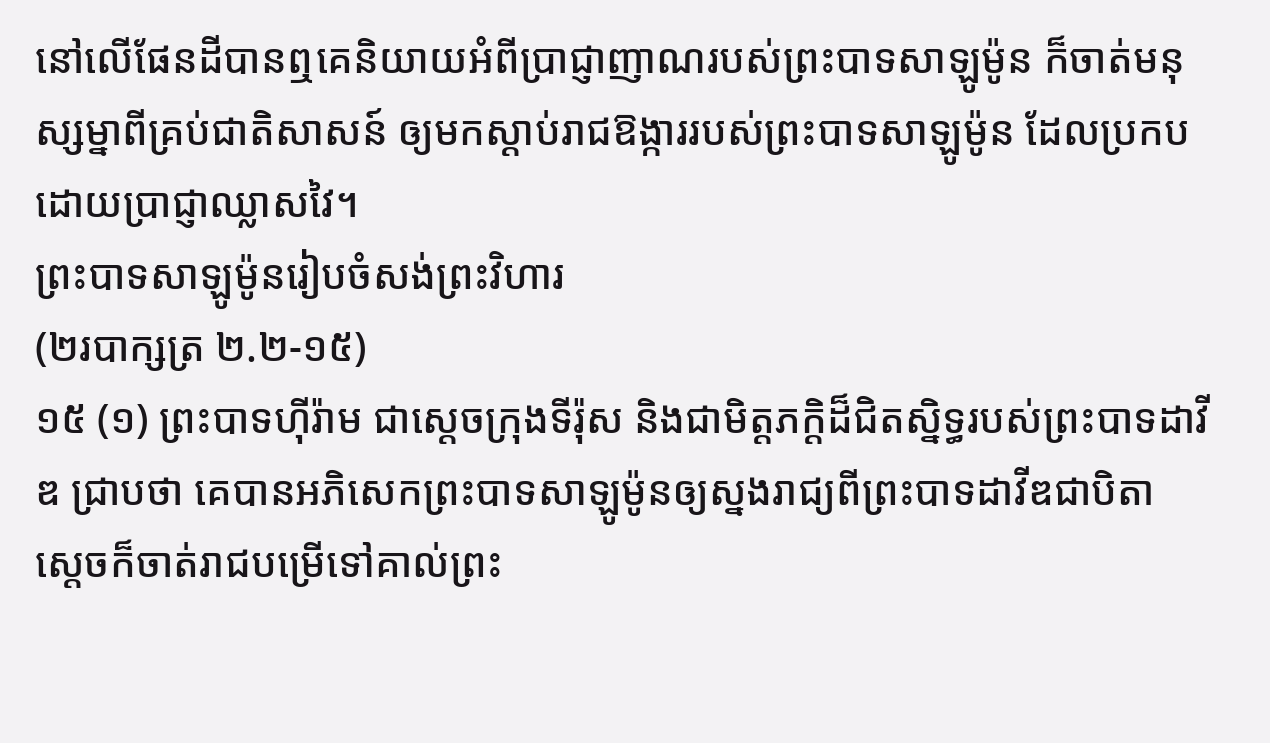នៅលើផែនដីបានឮគេនិយាយអំពីប្រាជ្ញាញាណរបស់ព្រះបាទសាឡូម៉ូន ក៏ចាត់មនុស្សម្នាពីគ្រប់ជាតិសាសន៍ ឲ្យមកស្ដាប់រាជឱង្ការរបស់ព្រះបាទសាឡូម៉ូន ដែលប្រកបដោយប្រាជ្ញាឈ្លាសវៃ។
ព្រះបាទសាឡូម៉ូនរៀបចំសង់ព្រះវិហារ
(២របាក្សត្រ ២.២-១៥)
១៥ (១) ព្រះបាទហ៊ីរ៉ាម ជាស្តេចក្រុងទីរ៉ុស និងជាមិត្តភក្ដិដ៏ជិតស្និទ្ធរបស់ព្រះបាទដាវីឌ ជ្រាបថា គេបានអភិសេកព្រះបាទសាឡូម៉ូនឲ្យស្នងរាជ្យពីព្រះបាទដាវីឌជាបិតា ស្តេចក៏ចាត់រាជបម្រើទៅគាល់ព្រះ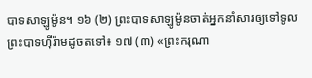បាទសាឡូម៉ូន។ ១៦ (២) ព្រះបាទសាឡូម៉ូនចាត់អ្នកនាំសារឲ្យទៅទូលព្រះបាទហ៊ីរ៉ាមដូចតទៅ៖ ១៧ (៣) «ព្រះករុណា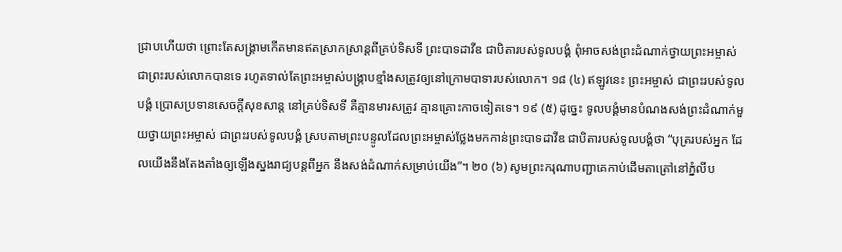ជ្រាបហើយថា ព្រោះតែសង្គ្រាមកើតមានឥតស្រាកស្រាន្តពីគ្រប់ទិសទី ព្រះបាទដាវីឌ ជាបិតារបស់ទូលបង្គំ ពុំអាចសង់ព្រះដំណាក់ថ្វាយព្រះអម្ចាស់ ជាព្រះរបស់លោកបានទេ រហូតទាល់តែព្រះអម្ចាស់បង្ក្រាបខ្មាំងសត្រូវឲ្យនៅក្រោមបាទារបស់លោក។ ១៨ (៤) ឥឡូវនេះ ព្រះអម្ចាស់ ជាព្រះរបស់ទូលបង្គំ ប្រោសប្រទានសេចក្ដីសុខសាន្ត នៅគ្រប់ទិសទី គឺគ្មានមារសត្រូវ គ្មានគ្រោះកាចទៀតទេ។ ១៩ (៥) ដូច្នេះ ទូលបង្គំមានបំណងសង់ព្រះដំណាក់មួយថ្វាយព្រះអម្ចាស់ ជាព្រះរបស់ទូលបង្គំ ស្របតាមព្រះបន្ទូលដែលព្រះអម្ចាស់ថ្លែងមកកាន់ព្រះបាទដាវីឌ ជាបិតារបស់ទូលបង្គំថា “បុត្ររបស់អ្នក ដែលយើងនឹងតែងតាំងឲ្យឡើងស្នងរាជ្យបន្តពីអ្នក នឹងសង់ដំណាក់សម្រាប់យើង”។ ២០ (៦) សូមព្រះករុណាបញ្ជាគេកាប់ដើមតាត្រៅនៅភ្នំលីប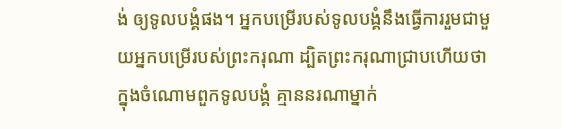ង់ ឲ្យទូលបង្គំផង។ អ្នកបម្រើរបស់ទូលបង្គំនឹងធ្វើការរួមជាមួយអ្នកបម្រើរបស់ព្រះករុណា ដ្បិតព្រះករុណាជ្រាបហើយថា ក្នុងចំណោមពួកទូលបង្គំ គ្មាននរណាម្នាក់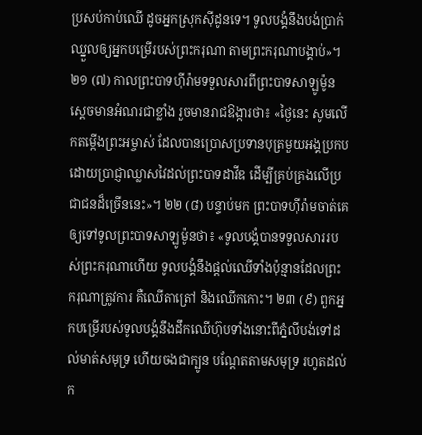ប្រសប់កាប់ឈើ ដូចអ្នកស្រុកស៊ីដូនទេ។ ទូលបង្គំនឹងបង់ប្រាក់ឈ្នួលឲ្យអ្នកបម្រើរបស់ព្រះករុណា តាមព្រះករុណាបង្គាប់»។
២១ (៧) កាលព្រះបាទហ៊ីរ៉ាមទទួលសារពីព្រះបាទសាឡូម៉ូន ស្ដេចមានអំណរជាខ្លាំង រួចមានរាជឱង្ការថា៖ «ថ្ងៃនេះ សូមលើកតម្កើងព្រះអម្ចាស់ ដែលបានប្រោសប្រទានបុត្រមួយអង្គប្រកបដោយប្រាជ្ញាឈ្លាសវៃដល់ព្រះបាទដាវីឌ ដើម្បីគ្រប់គ្រងលើប្រជាជនដ៏ច្រើននេះ»។ ២២ (៨) បន្ទាប់មក ព្រះបាទហ៊ីរ៉ាមចាត់គេឲ្យទៅទូលព្រះបាទសាឡូម៉ូនថា៖ «ទូលបង្គំបានទទួលសាររបស់ព្រះករុណាហើយ ទូលបង្គំនឹងផ្តល់ឈើទាំងប៉ុន្មានដែលព្រះករុណាត្រូវការ គឺឈើតាត្រៅ និងឈើកកោះ។ ២៣ (៩) ពួកអ្នកបម្រើរបស់ទូលបង្គំនឹងដឹកឈើហ៊ុបទាំងនោះពីភ្នំលីបង់ទៅដល់មាត់សមុទ្រ ហើយចងជាក្បូន បណ្តែតតាមសមុទ្រ រហូតដល់ក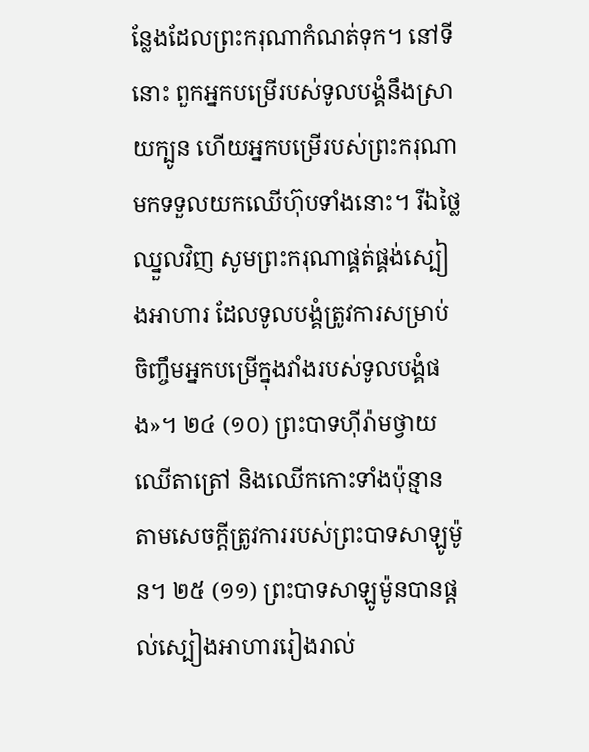ន្លែងដែលព្រះករុណាកំណត់ទុក។ នៅទីនោះ ពួកអ្នកបម្រើរបស់ទូលបង្គំនឹងស្រាយក្បូន ហើយអ្នកបម្រើរបស់ព្រះករុណាមកទទួលយកឈើហ៊ុបទាំងនោះ។ រីឯថ្លៃឈ្នួលវិញ សូមព្រះករុណាផ្គត់ផ្គង់ស្បៀងអាហារ ដែលទូលបង្គំត្រូវការសម្រាប់ចិញ្ចឹមអ្នកបម្រើក្នុងវាំងរបស់ទូលបង្គំផង»។ ២៤ (១០) ព្រះបាទហ៊ីរ៉ាមថ្វាយឈើតាត្រៅ និងឈើកកោះទាំងប៉ុន្មាន តាមសេចក្ដីត្រូវការរបស់ព្រះបាទសាឡូម៉ូន។ ២៥ (១១) ព្រះបាទសាឡូម៉ូនបានផ្តល់ស្បៀងអាហាររៀងរាល់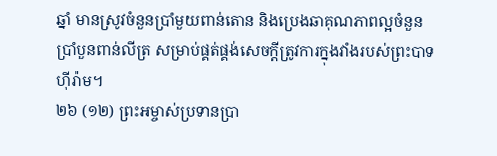ឆ្នាំ មានស្រូវចំនួនប្រាំមួយពាន់តោន និងប្រេងឆាគុណភាពល្អចំនួនប្រាំបួនពាន់លីត្រ សម្រាប់ផ្គត់ផ្គង់សេចក្ដីត្រូវការក្នុងវាំងរបស់ព្រះបាទហ៊ីរ៉ាម។
២៦ (១២) ព្រះអម្ចាស់ប្រទានប្រា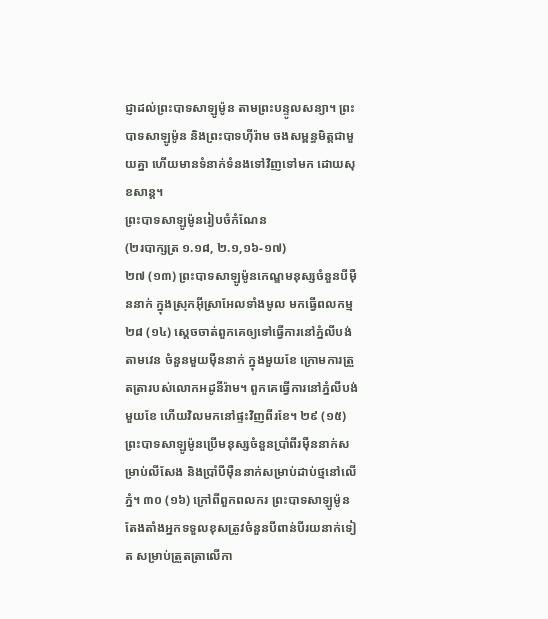ជ្ញាដល់ព្រះបាទសាឡូម៉ូន តាមព្រះបន្ទូលសន្យា។ ព្រះបាទសាឡូម៉ូន និងព្រះបាទហ៊ីរ៉ាម ចងសម្ពន្ធមិត្តជាមួយគ្នា ហើយមានទំនាក់ទំនងទៅវិញទៅមក ដោយសុខសាន្ត។
ព្រះបាទសាឡូម៉ូនរៀបចំកំណែន
(២របាក្សត្រ ១.១៨, ២.១,១៦-១៧)
២៧ (១៣) ព្រះបាទសាឡូម៉ូនកេណ្ឌមនុស្សចំនួនបីម៉ឺននាក់ ក្នុងស្រុកអ៊ីស្រាអែលទាំងមូល មកធ្វើពលកម្ម ២៨ (១៤) ស្តេចចាត់ពួកគេឲ្យទៅធ្វើការនៅភ្នំលីបង់ តាមវេន ចំនួនមួយម៉ឺននាក់ ក្នុងមួយខែ ក្រោមការត្រួតត្រារបស់លោកអដូនីរ៉ាម។ ពួកគេធ្វើការនៅភ្នំលីបង់មួយខែ ហើយវិលមកនៅផ្ទះវិញពីរខែ។ ២៩ (១៥) ព្រះបាទសាឡូម៉ូនប្រើមនុស្សចំនួនប្រាំពីរម៉ឺននាក់សម្រាប់លីសែង និងប្រាំបីម៉ឺននាក់សម្រាប់ដាប់ថ្មនៅលើភ្នំ។ ៣០ (១៦) ក្រៅពីពួកពលករ ព្រះបាទសាឡូម៉ូនតែងតាំងអ្នកទទួលខុសត្រូវចំនួនបីពាន់បីរយនាក់ទៀត សម្រាប់ត្រួតត្រាលើកា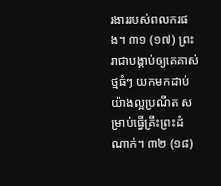រងាររបស់ពលករផង។ ៣១ (១៧) ព្រះរាជាបង្គាប់ឲ្យគេគាស់ថ្មធំៗ យកមកដាប់យ៉ាងល្អប្រណីត សម្រាប់ធ្វើគ្រឹះព្រះដំណាក់។ ៣២ (១៨)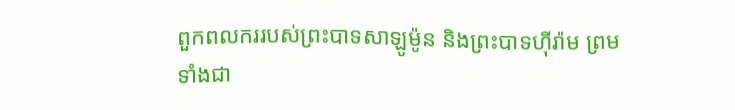ពួកពលកររបស់ព្រះបាទសាឡូម៉ូន និងព្រះបាទហ៊ីរ៉ាម ព្រមទាំងជា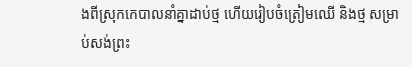ងពីស្រុកកេបាលនាំគ្នាដាប់ថ្ម ហើយរៀបចំត្រៀមឈើ និងថ្ម សម្រាប់សង់ព្រះ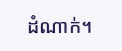ដំណាក់។